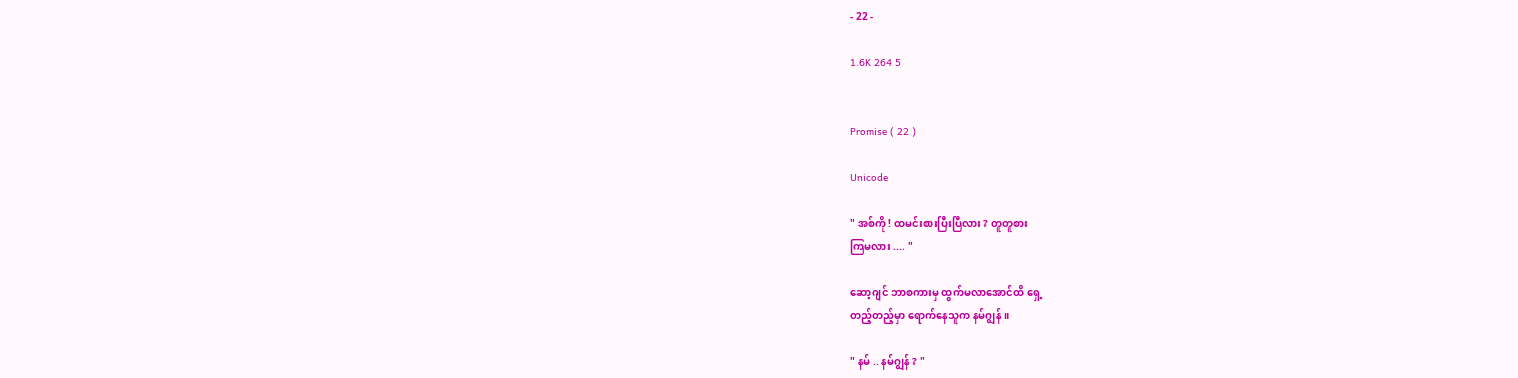- 22 -

1.6K 264 5


Promise ( 22 )

Unicode

" အစ်ကို ! ထမင်းစားပြီးပြီလား ? တူတူစား
ကြမလား .... "

ဆော့ဂျင် ဘာစကားမှ ထွက်မလာအောင်ထိ ရှေ့
တည့်တည့်မှာ ရောက်နေသူက နမ်ဂျွန် ။

" နမ် .. နမ်ဂျွန် ? "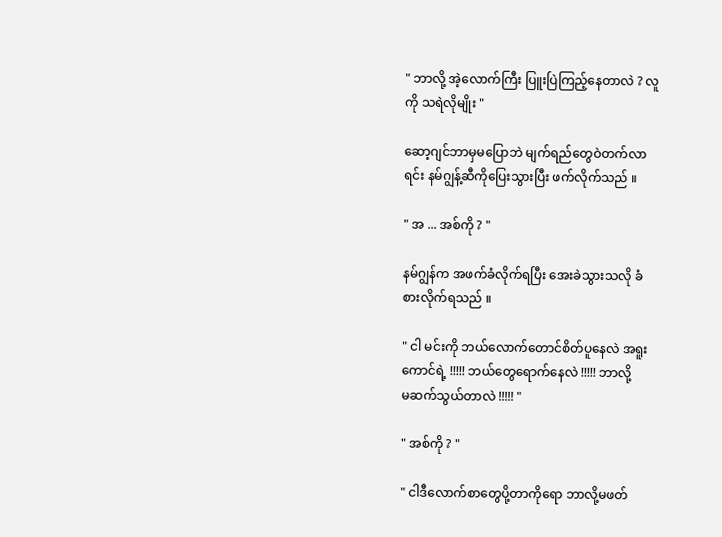" ဘာလို့ အဲ့လောက်ကြီး ပြူးပြဲကြည့်နေတာလဲ ? လူ
ကို သရဲလိုမျိုး "

ဆော့ဂျင်ဘာမှမပြောဘဲ မျက်ရည်တွေဝဲတက်လာ
ရင်း နမ်ဂျွန့်ဆီကိုပြေးသွားပြီး ဖက်လိုက်သည် ။

" အ ... အစ်ကို ? "

နမ်ဂျွန်က အဖက်ခံလိုက်ရပြီး အေးခဲသွားသလို ခံ
စားလိုက်ရသည် ။

" ငါ မင်းကို ဘယ်လောက်တောင်စိတ်ပူနေလဲ အရူး
ကောင်ရဲ့ !!!!! ဘယ်တွေရောက်နေလဲ !!!!! ဘာလို့
မဆက်သွယ်တာလဲ !!!!! "

" အစ်ကို ? "

" ငါဒီလောက်စာတွေပို့တာကိုရော ဘာလို့မဖတ်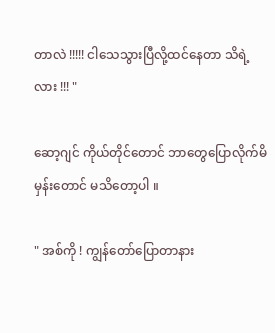တာလဲ !!!!! ငါသေသွားပြီလို့ထင်နေတာ သိရဲ့
လား !!! "

ဆော့ဂျင် ကိုယ်တိုင်တောင် ဘာတွေပြောလိုက်မိ
မှန်းတောင် မသိတော့ပါ ။

" အစ်ကို ! ကျွန်တော်ပြောတာနား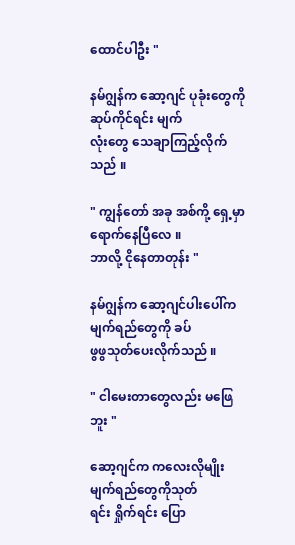ထောင်ပါဦး "

နမ်ဂျွန်က ဆော့ဂျင် ပုခုံးတွေကို ဆုပ်ကိုင်ရင်း မျက်
လုံးတွေ သေချာကြည့်လိုက်သည် ။

" ကျွန်တော် အခု အစ်ကို့ ရှေ့မှာရောက်နေပြီလေ ။
ဘာလို့ ငိုနေတာတုန်း "

နမ်ဂျွန်က ဆော့ဂျင်ပါးပေါ်က မျက်ရည်တွေကို ခပ်
ဖွဖွသုတ်ပေးလိုက်သည် ။

" ငါမေးတာတွေလည်း မဖြေဘူး "

ဆော့ဂျင်က ကလေးလိုမျိုး မျက်ရည်တွေကိုသုတ်
ရင်း ရှိုက်ရင်း ပြော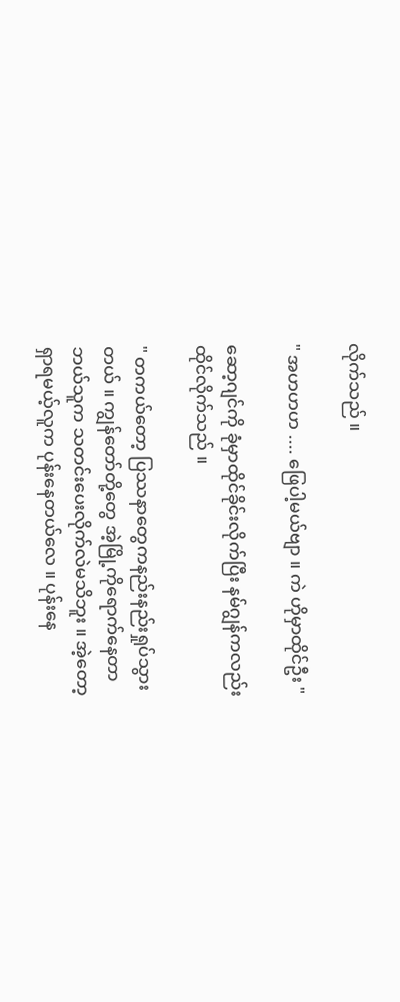လိုက်သည် ။

" အဟဟဟ .... ဖြေပါ့မယ်ဗျာ ။ ကဲ ဟိုမှာထိုင်ဦး "

ဆော့ဂျင်ကို ခုံမှာထိုင်ခိုင်းလိုက်ပြီး နမ်ဂျွန်ကလည်း
ထိုင်လိုက်သည် ။

" တကယ်တော့ ပြဿနာတွေကနည်းနည်းရှုပ်သွား
တယ် ။ ကျွန်တော်တို့တွေ အဲ့မြို့ကိုရောက်နေတာ
ဘယ်သူက သတင်းပေးလိုက်လဲမသိဘူး ။ အဲ့တော့
ရှာရမယ့်လူက ပုန်းနေတယ်လေ ။ ပုန်းနေ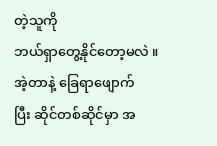တဲ့သူကို
ဘယ်ရှာတွေ့နိုင်တော့မလဲ ။ အဲ့တာနဲ့ ခြေရာဖျောက်
ပြီး ဆိုင်တစ်ဆိုင်မှာ အ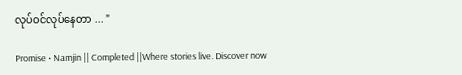လုပ်ဝင်လုပ်နေတာ ... "

Promise • Namjin || Completed ||Where stories live. Discover now